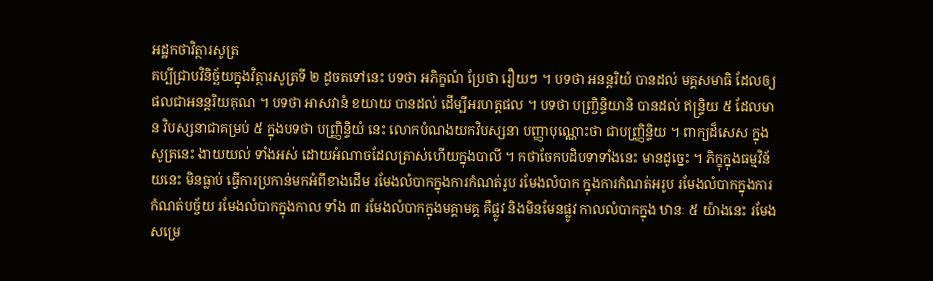អដ្ឋកថាវិត្ថារសូត្រ
គប្បីជ្រាបវិនិច្ឆ័យក្នុងវិត្ថារសូត្រទី ២ ដូចតទៅនេះ បទថា អភិក្ខណំ ប្រែថា រឿយៗ ។ បទថា អនន្តរិយំ បានដល់ មគ្គសមាធិ ដែលឲ្យផលជាអនន្តរិយគុណ ។ បទថា អាសវានំ ខយាយ បានដល់ ដើម្បីអរហត្តផល ។ បទថា បញ្ច្រិន្ទិយានិ បានដល់ ឥន្ទ្រិយ ៥ ដែលមាន វិបស្សនាជាគម្រប់ ៥ ក្នុងបទថា បញ្ញ្រិន្ទិយំ នេះ លោកបំណងយកវិបស្សនា បញ្ញាបុណ្ណោះថា ជាបញ្ញ្រិន្ទិយ ។ ពាក្យដ៏សេស ក្នុងសូត្រនេះ ងាយយល់ ទាំងអស់ ដោយអំណាចដែលត្រាស់ហើយក្នុងបាលី ។ កថាចែកបដិបទាទាំងនេះ មានដូច្នេះ ។ ភិក្ខុក្នុងធម្មវិន័យនេះ មិនធ្លាប់ ធ្វើការប្រកាន់មកអំពីខាងដើម រមែងលំបាកក្នុងការកំណត់រូប រមែងលំបាក ក្នុងការកំណត់អរូប រមែងលំបាកក្នុងការកំណត់បច្ច័យ រមែងលំបាកក្នុងកាល ទាំង ៣ រមែងលំបាកក្នុងមគ្គាមគ្គ គឺផ្លូវ និងមិនមែនផ្លូវ កាលលំបាកក្នុង ឋានៈ ៥ យ៉ាងនេះ រមែងសម្រេ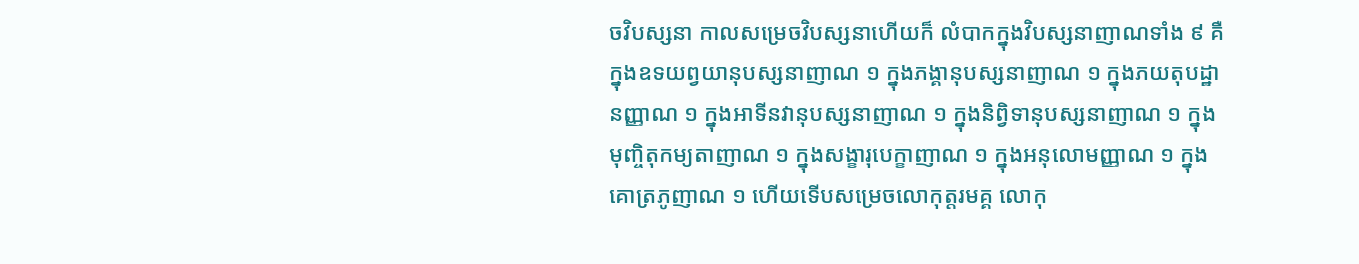ចវិបស្សនា កាលសម្រេចវិបស្សនាហើយក៏ លំបាកក្នុងវិបស្សនាញាណទាំង ៩ គឺក្នុងឧទយព្វយានុបស្សនាញាណ ១ ក្នុងភង្គានុបស្សនាញាណ ១ ក្នុងភយតុបដ្ឋានញ្ញាណ ១ ក្នុងអាទីនវានុបស្សនាញាណ ១ ក្នុងនិព្វិទានុបស្សនាញាណ ១ ក្នុងមុញ្ចិតុកម្យតាញាណ ១ ក្នុងសង្ខារុបេក្ខាញាណ ១ ក្នុងអនុលោមញ្ញាណ ១ ក្នុងគោត្រភូញាណ ១ ហើយទើបសម្រេចលោកុត្តរមគ្គ លោកុ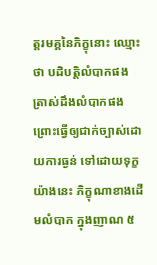ត្តរមគ្គនៃភិក្ខុនោះ ឈ្មោះថា បដិបត្តិលំបាកផង ត្រាស់ដឹងលំបាកផង ព្រោះធ្វើឲ្យជាក់ច្បាស់ដោយការធ្ងន់ ទៅដោយទុក្ខយ៉ាងនេះ ភិក្ខុណាខាងដើមលំបាក ក្នុងញាណ ៥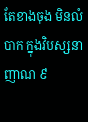តែខាងចុង មិនលំបាក ក្នុងវិបស្សនាញាណ ៩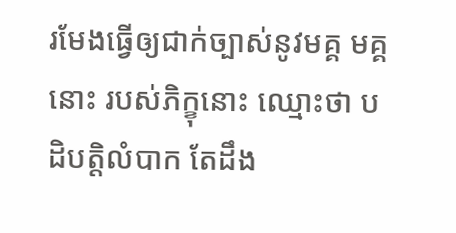រមែងធ្វើឲ្យជាក់ច្បាស់នូវមគ្គ មគ្គនោះ របស់ភិក្ខុនោះ ឈ្មោះថា បដិបត្តិលំបាក តែដឹង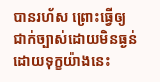បានរហ័ស ព្រោះធ្វើឲ្យ ជាក់ច្បាស់ដោយមិនធ្ងន់ដោយទុក្ខយ៉ាងនេះ